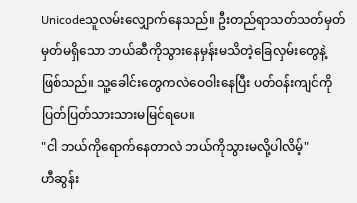Unicodeသူလမ်းလျှောက်နေသည်။ ဦးတည်ရာသတ်သတ်မှတ်မှတ်မရှိသော ဘယ်ဆီကိုသွားနေမှန်းမသိတဲ့ခြေလှမ်းတွေနဲ့ဖြစ်သည်။ သူ့ခေါင်းတွေကလဲဝေဝါးနေပြီး ပတ်ဝန်းကျင်ကိုပြတ်ပြတ်သားသားမမြင်ရပေ။
"ငါ ဘယ်ကိုရောက်နေတာလဲ ဘယ်ကိုသွားမလို့ပါလိမ့်"
ဟီဆွန်း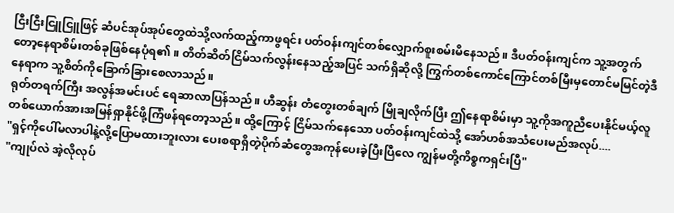ငြီးငြီးငြူငြူဖြင့် ဆံပင်အုပ်အုပ်တွေထဲသို့လက်ထည့်ကာဖွရင်း ပတ်ဝန်းကျင်တစ်လျှောက်စူးစမ်းမိနေသည်။ ဒီပတ်ဝန်းကျင်က သူ့အတွက်တော့နေရာစိမ်းတစ်ခုဖြစ်နေပုံရ၏။ တိတ်ဆိတ်ငြိမ်သက်လွန်းနေသည့်အပြင် သက်ရှိဆိုလို့ ကြွက်တစ်ကောင်ကြောင်တစ်မြီးမှတောင်မမြင်တဲ့ဒီနေရာက သူ့စိတ်ကိုခြောက်ခြားစေလာသည်။
ရုတ်တရက်ကြီး အလွန်အမင်းပင် ရေဆာလာပြန်သည်။ ဟီဆွန်း တံတွေးတစ်ချက် မြိုချလိုက်ပြီး ဤနေရာစိမ်းမှာ သူ့ကိုအကူညီပေးနိုင်မယ့်လူတစ်ယောက်အားအမြန်ရှာနိုင်ဖို့ကြံဖန်ရတော့သည်။ ထို့ကြောင့် ငြိမ်သက်နေသော ပတ်ဝန်းကျင်ထဲသို့ အော်ဟစ်အသံပေးမည်အလုပ်....
"ရှင့်ကိုပေါ်မလာပါနဲ့လို့ပြောမထားဘူးလား ပေးစရာရှိတဲ့ပိုက်ဆံတွေအကုန်ပေးခဲ့ပြီးပြီလေ ကျွန်မတို့ကိစ္စကရှင်းပြီ"
"ကျုပ်လဲ အဲ့လိုလုပ်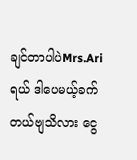ချင်တာပါပဲMrs.Ariရယ် ဒါပေမယ့်ခက်တယ်ဗျသိလား ငွေ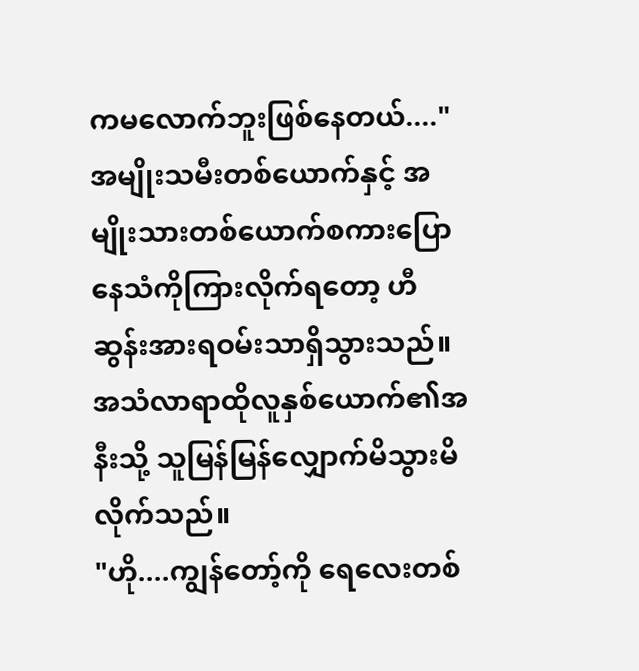ကမလောက်ဘူးဖြစ်နေတယ်...."
အမျိုးသမီးတစ်ယောက်နှင့် အမျိုးသားတစ်ယောက်စကားပြောနေသံကိုကြားလိုက်ရတော့ ဟီဆွန်းအားရဝမ်းသာရှိသွားသည်။ အသံလာရာထိုလူနှစ်ယောက်၏အနီးသို့ သူမြန်မြန်လျှောက်မိသွားမိလိုက်သည်။
"ဟို....ကျွန်တော့်ကို ရေလေးတစ်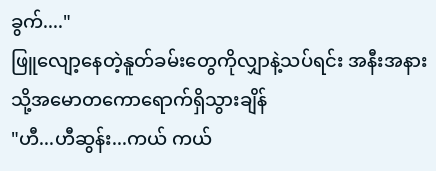ခွက်...."
ဖြူလျော့နေတဲ့နူတ်ခမ်းတွေကိုလျှာနဲ့သပ်ရင်း အနီးအနားသို့အမောတကောရောက်ရှိသွားချိန်
"ဟီ...ဟီဆွန်း...ကယ် ကယ်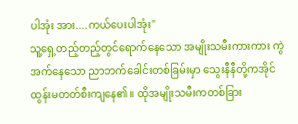ပါအုံး အား....ကယ်ပေးပါအုံး"
သူ့ရှေ့တည့်တည့်တွင်ရောက်နေသော အမျိုးသမီးကားကား ကွဲအက်နေသော ညာဘက်ခေါင်းတစ်ခြမ်းမှာ သွေးနီနီတို့ကအိုင်ထွန်းမတတ်စီးကျနေ၏။ ထိုအမျိုးသမီးကတစ်ခြား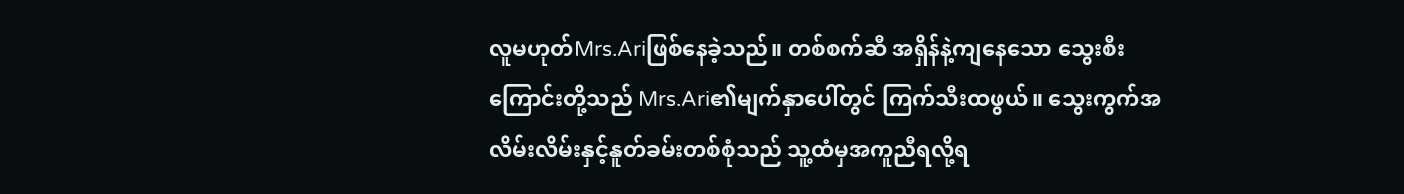လူမဟုတ်Mrs.Ariဖြစ်နေခဲ့သည်။ တစ်စက်ဆီ အရှိန်နဲ့ကျနေသော သွေးစီးကြောင်းတို့သည် Mrs.Ari၏မျက်နှာပေါ်တွင် ကြက်သီးထဖွယ်။ သွေးကွက်အလိမ်းလိမ်းနှင့်နူတ်ခမ်းတစ်စုံသည် သူ့ထံမှအကူညီရလို့ရ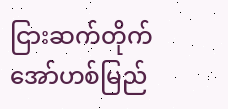ငြားဆက်တိုက်အော်ဟစ်မြည်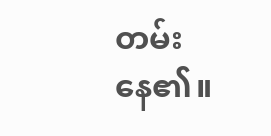တမ်းနေ၏။